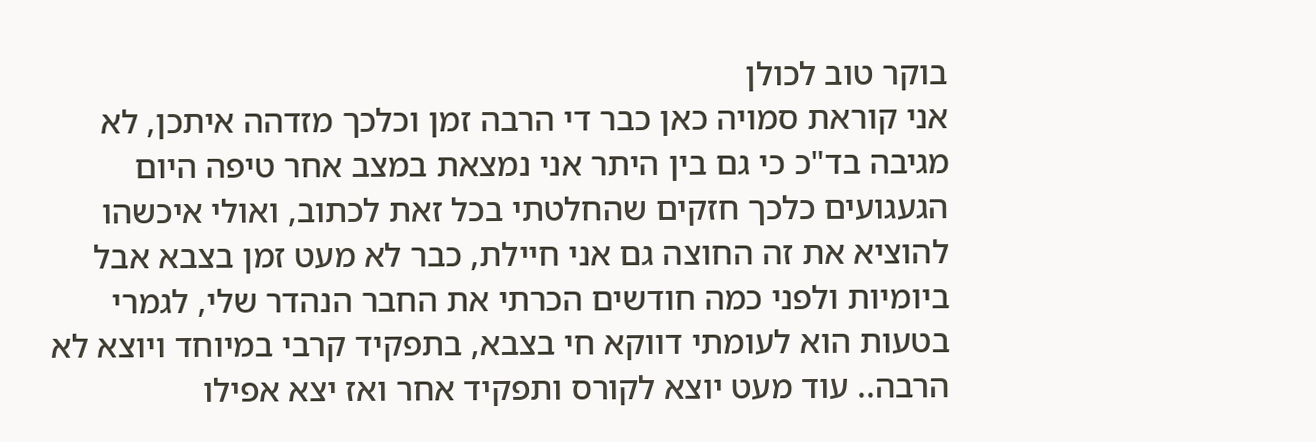בוקר טוב לכולן
אני קוראת סמויה כאן כבר די הרבה זמן וכלכך מזדהה איתכן, לא מגיבה בד"כ כי גם בין היתר אני נמצאת במצב אחר טיפה היום הגעגועים כלכך חזקים שהחלטתי בכל זאת לכתוב, ואולי איכשהו להוציא את זה החוצה גם אני חיילת, כבר לא מעט זמן בצבא אבל ביומיות ולפני כמה חודשים הכרתי את החבר הנהדר שלי, לגמרי בטעות הוא לעומתי דווקא חי בצבא, בתפקיד קרבי במיוחד ויוצא לא הרבה.. עוד מעט יוצא לקורס ותפקיד אחר ואז יצא אפילו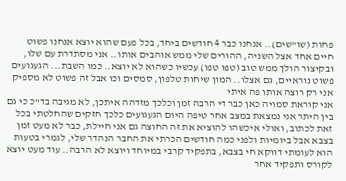פחות (שו"שים).. אנחנו כבר 4 חודשים ביחד, בכל פעם שהוא יוצא אנחנו פשוט חיים אחד אצל השניה, ההורים שלי ממש אוהבים אותו.. אני מסתדרת עם שלו, ובקיצור הולך ממש טוב (טפו טפו) עכשיו כשהוא לא יוצא.. כמו השבת... הגעגועים פשוט נוראיים, גם אצלו.. המון שיחות טלפון, סמסים וכו אבל זה פשוט לא מספיק אני רק רוצה אותו פה איתי
אני קוראת סמויה כאן כבר די הרבה זמן וכלכך מזדהה איתכן, לא מגיבה בד"כ כי גם בין היתר אני נמצאת במצב אחר טיפה היום הגעגועים כלכך חזקים שהחלטתי בכל זאת לכתוב, ואולי איכשהו להוציא את זה החוצה גם אני חיילת, כבר לא מעט זמן בצבא אבל ביומיות ולפני כמה חודשים הכרתי את החבר הנהדר שלי, לגמרי בטעות הוא לעומתי דווקא חי בצבא, בתפקיד קרבי במיוחד ויוצא לא הרבה.. עוד מעט יוצא לקורס ותפקיד אחר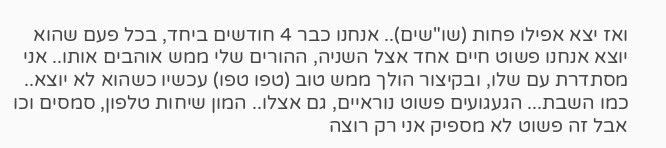ואז יצא אפילו פחות (שו"שים).. אנחנו כבר 4 חודשים ביחד, בכל פעם שהוא יוצא אנחנו פשוט חיים אחד אצל השניה, ההורים שלי ממש אוהבים אותו.. אני מסתדרת עם שלו, ובקיצור הולך ממש טוב (טפו טפו) עכשיו כשהוא לא יוצא.. כמו השבת... הגעגועים פשוט נוראיים, גם אצלו.. המון שיחות טלפון, סמסים וכו אבל זה פשוט לא מספיק אני רק רוצה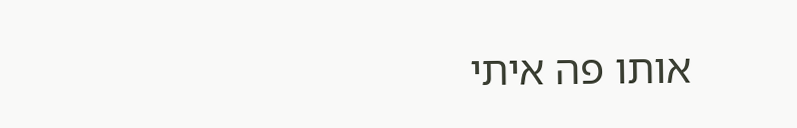אותו פה איתי